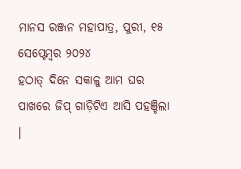ମାନସ ରଞ୍ଜନ ମହାପାତ୍ର, ପୁରୀ, ୧୫ ସେପ୍ଟେମ୍ବର ୨୦୨୪
ହଠାତ୍ ଦିନେ ସକାଳୁ ଆମ ଘର ପାଖରେ ଜିପ୍ ଗାଡ଼ିଟିଏ ଆସି ପହଞ୍ଚିଲା ।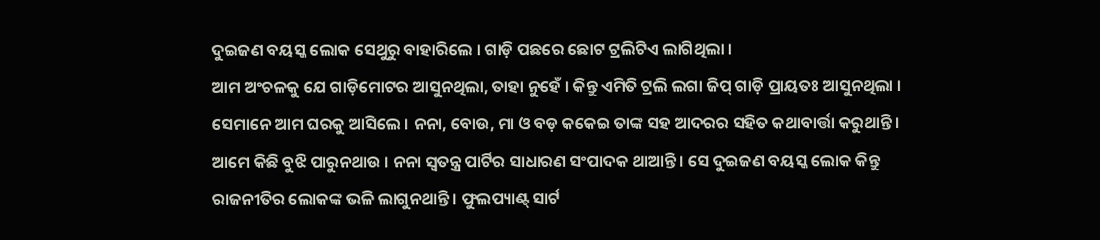ଦୁଇଜଣ ବୟସ୍କ ଲୋକ ସେଥୁରୁ ବାହାରିଲେ । ଗାଡ଼ି ପଛରେ ଛୋଟ ଟ୍ରଲିଟିଏ ଲାଗିଥିଲା ।
ଆମ ଅଂଚଳକୁ ଯେ ଗାଡ଼ିମୋଟର ଆସୁନଥିଲା, ତାହା ନୁହେଁ । କିନ୍ତୁ ଏମିତି ଟ୍ରଲି ଲଗା ଜିପ୍ ଗାଡ଼ି ପ୍ରାୟତଃ ଆସୁନଥିଲା । ସେମାନେ ଆମ ଘରକୁ ଆସିଲେ । ନନା, ବୋଉ, ମା ଓ ବଡ଼ କକେଇ ତାଙ୍କ ସହ ଆଦରର ସହିତ କଥାବାର୍ତ୍ତା କରୁଥାନ୍ତି । ଆମେ କିଛି ବୁଝି ପାରୁନଥାଉ । ନନା ସ୍ଵତନ୍ତ୍ର ପାର୍ଟିର ସାଧାରଣ ସଂପାଦକ ଥାଆନ୍ତି । ସେ ଦୁଇଜଣ ବୟସ୍କ ଲୋକ କିନ୍ତୁ ରାଜନୀତିର ଲୋକଙ୍କ ଭଳି ଲାଗୁନଥାନ୍ତି । ଫୁଲପ୍ୟାଣ୍ଟ୍ ସାର୍ଟ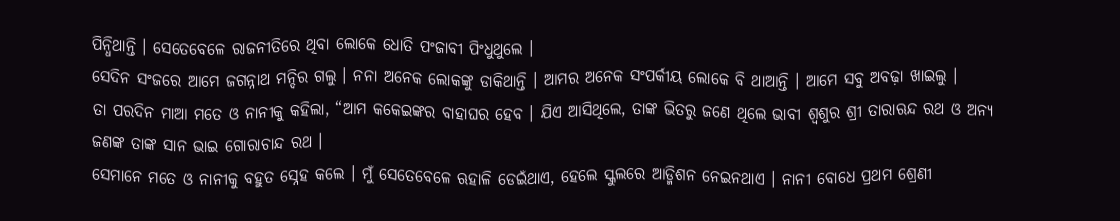ପିନ୍ଧିଥାନ୍ତି । ସେତେବେଳେ ରାଜନୀତିରେ ଥିବା ଲୋକେ ଧୋତି ପଂଜାବୀ ପିଂଧୁଥୁଲେ ।
ସେଦିନ ସଂଜରେ ଆମେ ଜଗନ୍ନାଥ ମନ୍ଦିର ଗଲୁ । ନନା ଅନେକ ଲୋକଙ୍କୁ ଡାକିଥାନ୍ତି । ଆମର ଅନେକ ସଂପର୍କୀୟ ଲୋକେ ବି ଥାଆନ୍ତି । ଆମେ ସବୁ ଅବଢ଼ା ଖାଇଲୁ ।
ତା ପରଦିନ ମାଆ ମତେ ଓ ନାନୀକୁ କହିଲା, “ଆମ କକେଇଙ୍କର ବାହାଘର ହେବ । ଯିଏ ଆସିଥିଲେ, ତାଙ୍କ ଭିତରୁ ଜଣେ ଥିଲେ ଭାବୀ ଶ୍ଵଶୁର ଶ୍ରୀ ତାରାଋନ୍ଦ ରଥ ଓ ଅନ୍ୟ ଜଣଙ୍କ ତାଙ୍କ ସାନ ଭାଇ ଗୋରାଚାନ୍ଦ ରଥ ।
ସେମାନେ ମତେ ଓ ନାନୀକୁ ବହୁତ ସ୍ନେହ କଲେ । ମୁଁ ସେତେବେଳେ ଋହାଳି ଡେଇଁଥାଏ, ହେଲେ ସ୍କୁଲରେ ଆଡ୍ମିଶନ ନେଇନଥାଏ । ନାନୀ ବୋଧେ ପ୍ରଥମ ଶ୍ରେଣୀ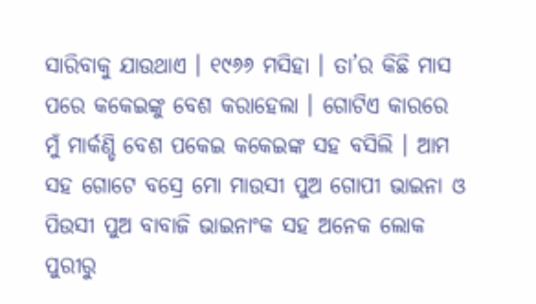ସାରିବାକୁ ଯାଉଥାଏ । ୧୯୬୬ ମସିହା । ତା’ର କିଛି ମାସ ପରେ କକେଇଙ୍କୁ ବେଶ କରାହେଲା । ଗୋଟିଏ କାରରେ ମୁଁ ମାର୍କଣ୍ଡି ବେଶ ପକେଇ କକେଇଙ୍କ ସହ ବସିଲି । ଆମ ସହ ଗୋଟେ ବସ୍ରେ ମୋ ମାଉସୀ ପୁଅ ଗୋପୀ ଭାଇନା ଓ ପିଉସୀ ପୁଅ ବାବାଜି ଭାଇନାଂକ ସହ ଅନେକ ଲୋକ ପୁରୀରୁ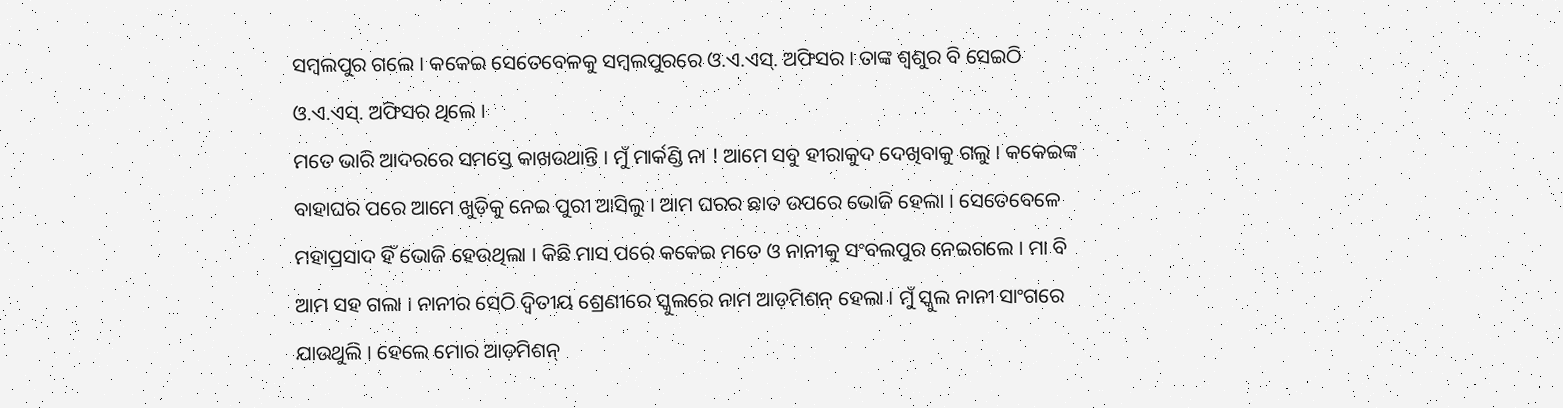ସମ୍ବଲପୁର ଗଲେ । କକେଇ ସେତେବେଳକୁ ସମ୍ବଲପୁରରେ ଓ.ଏ.ଏସ୍. ଅଫିସର । ତାଙ୍କ ଶ୍ଵଶୁର ବି ସେଇଠି ଓ.ଏ.ଏସ୍. ଅଫିସର ଥିଲେ ।
ମତେ ଭାରି ଆଦରରେ ସମସ୍ତେ କାଖଉଥାନ୍ତି । ମୁଁ ମାର୍କଣ୍ଡି ନା ! ଆମେ ସବୁ ହୀରାକୁଦ ଦେଖିବାକୁ ଗଲୁ । କକେଇଙ୍କ ବାହାଘର ପରେ ଆମେ ଖୁଡ଼ିକୁ ନେଇ ପୁରୀ ଆସିଲୁ । ଆମ ଘରର ଛାତ ଉପରେ ଭୋଜି ହେଲା । ସେତେବେଳେ ମହାପ୍ରସାଦ ହିଁ ଭୋଜି ହେଉଥିଲା । କିଛି ମାସ ପରେ କକେଇ ମତେ ଓ ନାନୀକୁ ସଂବଲପୁର ନେଇଗଲେ । ମା ବି ଆମ ସହ ଗଲା । ନାନୀର ସେଠି ଦ୍ଵିତୀୟ ଶ୍ରେଣୀରେ ସ୍କୁଲରେ ନାମ ଆଡ଼ମିଶନ୍ ହେଲା । ମୁଁ ସ୍କୁଲ ନାନୀ ସାଂଗରେ ଯାଉଥୁଲି । ହେଲେ ମୋର ଆଡ଼ମିଶନ୍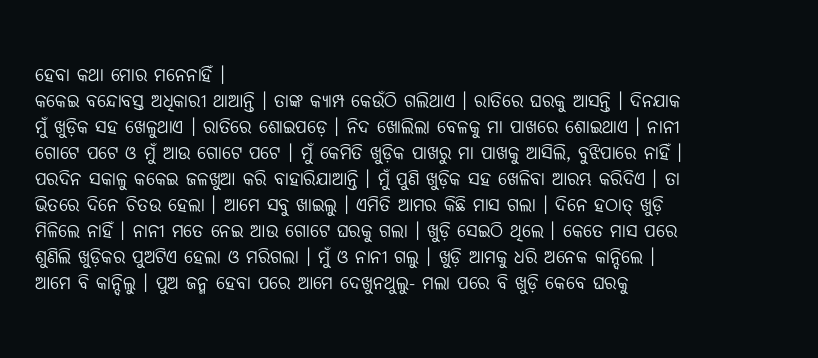ହେବା କଥା ମୋର ମନେନାହିଁ ।
କକେଇ ବନ୍ଦୋବସ୍ତ ଅଧିକାରୀ ଥାଆନ୍ତି । ତାଙ୍କ କ୍ୟାମ୍ପ କେଉଁଠି ଗଲିଥାଏ । ରାତିରେ ଘରକୁ ଆସନ୍ତି । ଦିନଯାକ ମୁଁ ଖୁଡ଼ିକ ସହ ଖେଳୁଥାଏ । ରାତିରେ ଶୋଇପଡ଼େ । ନିଦ ଖୋଲିଲା ବେଳକୁ ମା ପାଖରେ ଶୋଇଥାଏ । ନାନୀ ଗୋଟେ ପଟେ ଓ ମୁଁ ଆଉ ଗୋଟେ ପଟେ । ମୁଁ କେମିତି ଖୁଡ଼ିକ ପାଖରୁ ମା ପାଖକୁ ଆସିଲି, ବୁଝିପାରେ ନାହିଁ । ପରଦିନ ସକାଳୁ କକେଇ ଜଳଖୁଆ କରି ବାହାରିଯାଆନ୍ତି । ମୁଁ ପୁଣି ଖୁଡ଼ିକ ସହ ଖେଳିବା ଆରମ୍ଭ କରିଦିଏ । ତା ଭିତରେ ଦିନେ ଚିତଉ ହେଲା । ଆମେ ସବୁ ଖାଇଲୁ । ଏମିତି ଆମର କିଛି ମାସ ଗଲା । ଦିନେ ହଠାତ୍ ଖୁଡ଼ି ମିଳିଲେ ନାହିଁ । ନାନୀ ମତେ ନେଇ ଆଉ ଗୋଟେ ଘରକୁ ଗଲା । ଖୁଡ଼ି ସେଇଠି ଥିଲେ । କେତେ ମାସ ପରେ ଶୁଣିଲି ଖୁଡ଼ିକର ପୁଅଟିଏ ହେଲା ଓ ମରିଗଲା । ମୁଁ ଓ ନାନୀ ଗଲୁ । ଖୁଡ଼ି ଆମକୁ ଧରି ଅନେକ କାନ୍ଦିଲେ । ଆମେ ବି କାନ୍ଦିଲୁ । ପୁଅ ଜନ୍ମ ହେବା ପରେ ଆମେ ଦେଖୁନଥୁଲୁ- ମଲା ପରେ ବି ଖୁଡ଼ି କେବେ ଘରକୁ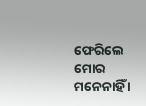ଫେରିଲେ ମୋର ମନେନାହିଁ ।